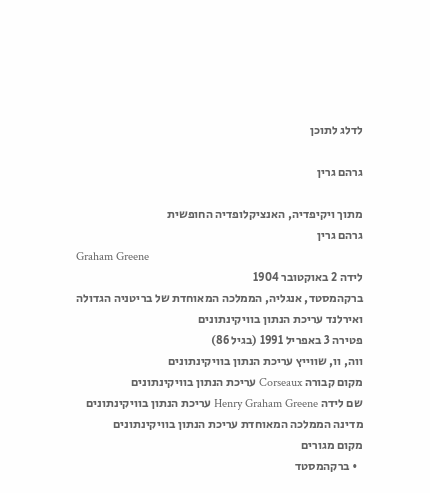לדלג לתוכן

גרהם גרין

מתוך ויקיפדיה, האנציקלופדיה החופשית
גרהם גרין
Graham Greene
לידה 2 באוקטובר 1904
ברקהמסטד, אנגליה, הממלכה המאוחדת של בריטניה הגדולה ואירלנד עריכת הנתון בוויקינתונים
פטירה 3 באפריל 1991 (בגיל 86)
ווה, וו, שווייץ עריכת הנתון בוויקינתונים
מקום קבורה Corseaux עריכת הנתון בוויקינתונים
שם לידה Henry Graham Greene עריכת הנתון בוויקינתונים
מדינה הממלכה המאוחדת עריכת הנתון בוויקינתונים
מקום מגורים
  • ברקהמסטד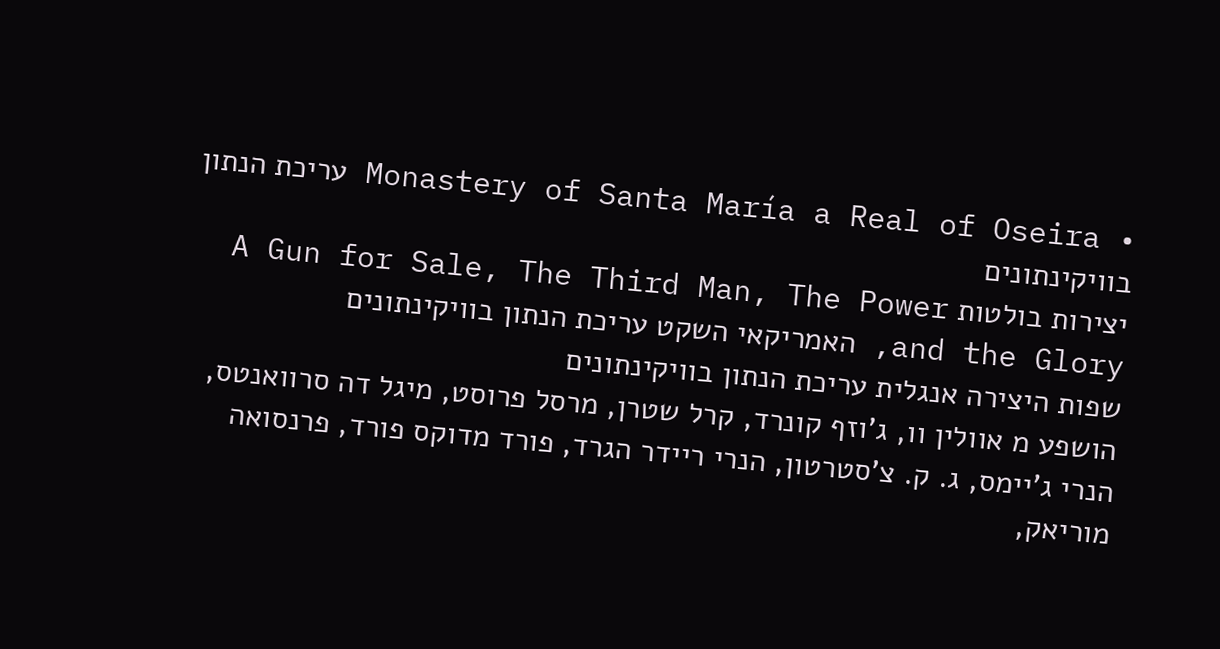• Monastery of Santa María a Real of Oseira עריכת הנתון בוויקינתונים
יצירות בולטות A Gun for Sale, The Third Man, The Power and the Glory, האמריקאי השקט עריכת הנתון בוויקינתונים
שפות היצירה אנגלית עריכת הנתון בוויקינתונים
הושפע מ אוולין וו, ג'וזף קונרד, קרל שטרן, מרסל פרוסט, מיגל דה סרוואנטס, הנרי ג'יימס, ג. ק. צ'סטרטון, הנרי ריידר הגרד, פורד מדוקס פורד, פרנסואה מוריאק,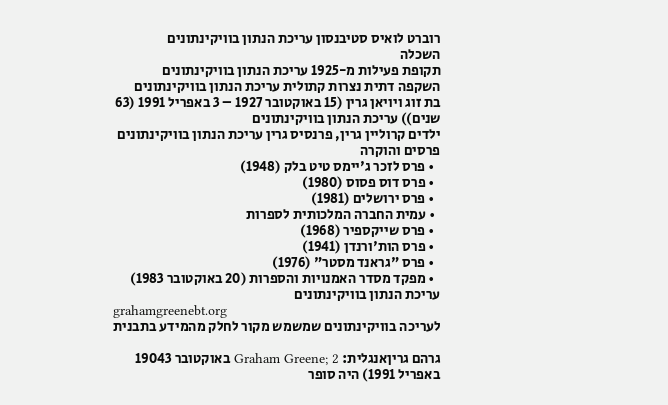רוברט לואיס סטיבנסון עריכת הנתון בוויקינתונים
השכלה
תקופת פעילות מ-1925 עריכת הנתון בוויקינתונים
השקפה דתית נצרות קתולית עריכת הנתון בוויקינתונים
בת זוג ויויאן גרין (15 באוקטובר 1927 – 3 באפריל 1991 (63 שנים)) עריכת הנתון בוויקינתונים
ילדים קרוליין גרין, פרנסיס גרין עריכת הנתון בוויקינתונים
פרסים והוקרה
  • פרס לזכר ג'יימס טיט בלק (1948)
  • פרס דוס פסוס (1980)
  • פרס ירושלים (1981)
  • עמית החברה המלכותית לספרות
  • פרס שייקספיר (1968)
  • פרס הות'ורנדן (1941)
  • פרס "גראנד מסטר" (1976)
  • מפקד מסדר האמנויות והספרות (20 באוקטובר 1983) עריכת הנתון בוויקינתונים
grahamgreenebt.org
לעריכה בוויקינתונים שמשמש מקור לחלק מהמידע בתבנית

גרהם גריןאנגלית: Graham Greene; 2 באוקטובר 19043 באפריל 1991) היה סופר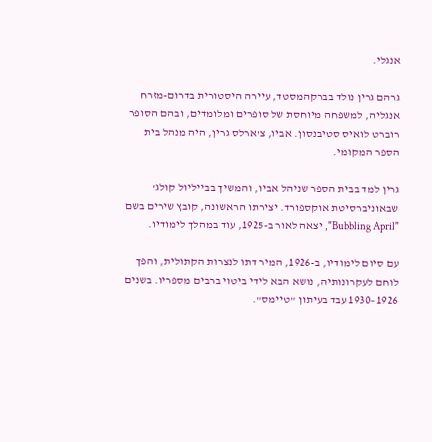אנגלי.

גרהם גרין נולד בברקהמסטד, עיירה היסטורית בדרום-מזרח אנגליה, למשפחה מיוחסת של סופרים ומלומדים, ובהם הסופר רוברט לואיס סטיבנסון. אביו, צ'ארלס גרין, היה מנהל בית הספר המקומי.

גרין למד בבית הספר שניהל אביו, והמשיך בבייליול קולג' שבאוניברסיטת אוקספורד. יצירתו הראשונה, קובץ שירים בשם "Bubbling April", יצאה לאור ב-1925, עוד במהלך לימודיו.

עם סיום לימודיו, ב-1926, המיר דתו לנצרות הקתולית, והפך לוחם לעקרונותיה, נושא הבא לידי ביטוי ברבים מספריו. בשנים 1926–1930 עבד בעיתון "טיימס".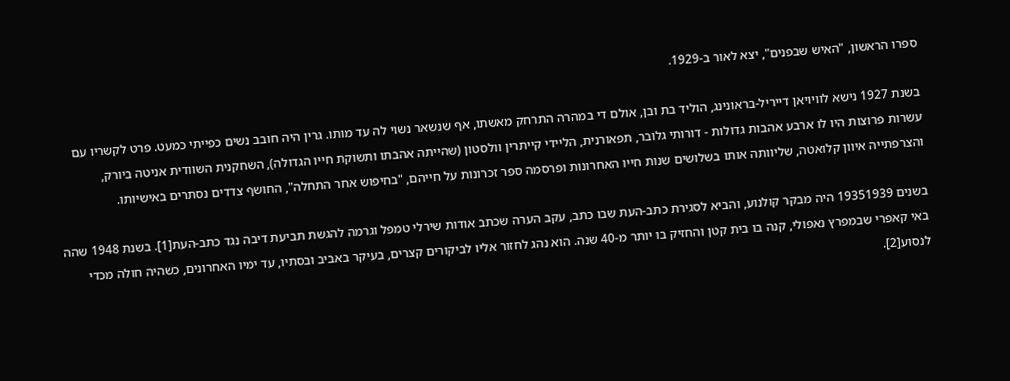ספרו הראשון, "האיש שבפנים", יצא לאור ב-1929.

בשנת 1927 נישא לוויויאן דייריל-בראונינג, הוליד בת ובן, אולם די במהרה התרחק מאשתו, אף שנשאר נשוי לה עד מותו. גרין היה חובב נשים כפייתי כמעט. פרט לקשריו עם עשרות פרוצות היו לו ארבע אהבות גדולות - דורותי גלובר, תפאורנית, הליידי קייתרין וולסטון (שהייתה אהבתו ותשוקת חייו הגדולה), השחקנית השוודית אניטה ביורק, והצרפתייה איוון קלואטה, שליוותה אותו בשלושים שנות חייו האחרונות ופרסמה ספר זכרונות על חייהם, "בחיפוש אחר התחלה", החושף צדדים נסתרים באישיותו.

בשנים 19351939 היה מבקר קולנוע, והביא לסגירת כתב-העת שבו כתב, עקב הערה שכתב אודות שירלי טמפל וגרמה להגשת תביעת דיבה נגד כתב-העת[1]. בשנת 1948 שהה באי קאפרי שבמפרץ נאפולי, קנה בו בית קטן והחזיק בו יותר מ-40 שנה. הוא נהג לחזור אליו לביקורים קצרים, בעיקר באביב ובסתיו, עד ימיו האחרונים, כשהיה חולה מכדי לנסוע[2].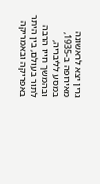גרין יצא לראשונה מאירופה ב-1935, במסע לליבריה, ובהמשך חייו הרבה לתור בעולם, בין היתר באפריקה ובאמריקה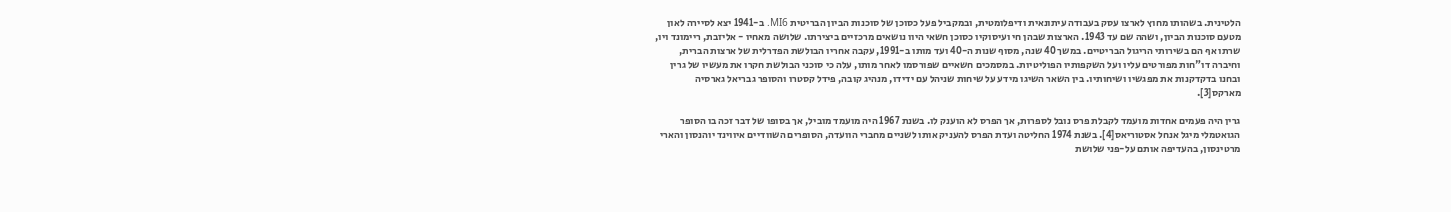הלטינית. בשהותו מחוץ לארצו עסק בעבודה עיתונאית ודיפלומטית, ובמקביל פעל כסוכן של סוכנות הביון הבריטית MI6. ב-1941 יצא לסיירה לאון מטעם סוכנות הביון, ושהה שם עד 1943. הארצות שבהן חי ועיסוקיו כסוכן חשאי היוו נושאים מרכזיים ביצירתו. שלושה מאחיו - אליזבת, ריימונד ויו, שרתו אף הם בשירותי הריגול הבריטיים. במשך 40 שנה, מסוף שנות ה-40 ועד מותו ב-1991, עקבה אחריו הבולשת הפדרלית של ארצות הברית, וחיברה דו"חות מפורטים עליו ועל השקפותיו הפוליטיות. במסמכים חשאיים שפורסמו לאחר מותו, עלה כי סוכני הבולשת חקרו את מעשיו של גרין ובחנו בדקדקנות את מפגשיו ושיחותיו. בין השאר השיגו מידע על שיחות שניהל עם ידידו, מנהיג קובה, פידל קסטרו והסופר גבריאל גארסיה מארקס[3].

גרין היה פעמים אחדות מועמד לקבלת פרס נובל לספרות, אך הפרס לא הוענק לו. בשנת 1967 היה מועמד מוביל, אך בסופו של דבר זכה בו הסופר הגואטמלי מיגל אנחל אסטוריאס[4]. בשנת 1974 החליטה ועדת הפרס להעניק אותו לשניים מחברי הוועדה, הסופרים השוודיים איווינד יוהנסון והארי מרטינסון, בהעדיפה אותם על-פני שלושת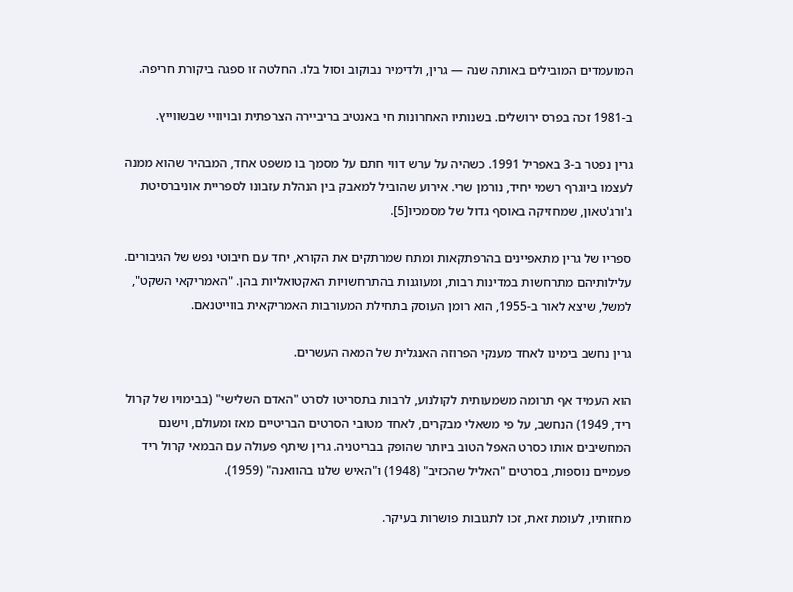המועמדים המובילים באותה שנה — גרין, ולדימיר נבוקוב וסול בלו. החלטה זו ספגה ביקורת חריפה.

ב-1981 זכה בפרס ירושלים. בשנותיו האחרונות חי באנטיב בריביירה הצרפתית ובויוויי שבשווייץ.

גרין נפטר ב-3 באפריל 1991. כשהיה על ערש דווי חתם על מסמך בו משפט אחד, המבהיר שהוא ממנה לעצמו ביוגרף רשמי יחיד, נורמן שרי. אירוע שהוביל למאבק בין הנהלת עזבונו לספריית אוניברסיטת ג'ורג'טאון, שמחזיקה באוסף גדול של מסמכיו[5].

ספריו של גרין מתאפיינים בהרפתקאות ומתח שמרתקים את הקורא, יחד עם חיבוטי נפש של הגיבורים. עלילותיהם מתרחשות במדינות רבות, ומעוגנות בהתרחשויות האקטואליות בהן. "האמריקאי השקט", למשל, שיצא לאור ב-1955, הוא רומן העוסק בתחילת המעורבות האמריקאית בווייטנאם.

גרין נחשב בימינו לאחד מענקי הפרוזה האנגלית של המאה העשרים.

הוא העמיד אף תרומה משמעותית לקולנוע, לרבות בתסריטו לסרט "האדם השלישי" (בבימויו של קרול ריד, 1949) הנחשב, על פי משאלי מבקרים, לאחד מטובי הסרטים הבריטיים מאז ומעולם, וישנם המחשיבים אותו כסרט האפל הטוב ביותר שהופק בבריטניה. גרין שיתף פעולה עם הבמאי קרול ריד פעמיים נוספות, בסרטים "האליל שהכזיב" (1948) ו"האיש שלנו בהוואנה" (1959).

מחזותיו, לעומת זאת, זכו לתגובות פושרות בעיקר.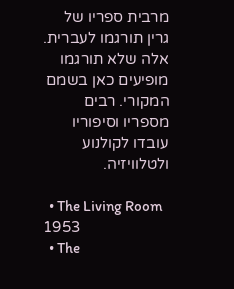מרבית ספריו של גרין תורגמו לעברית. אלה שלא תורגמו מופיעים כאן בשמם המקורי. רבים מספריו וסיפוריו עובדו לקולנוע ולטלוויזיה.

  • The Living Room 1953
  • The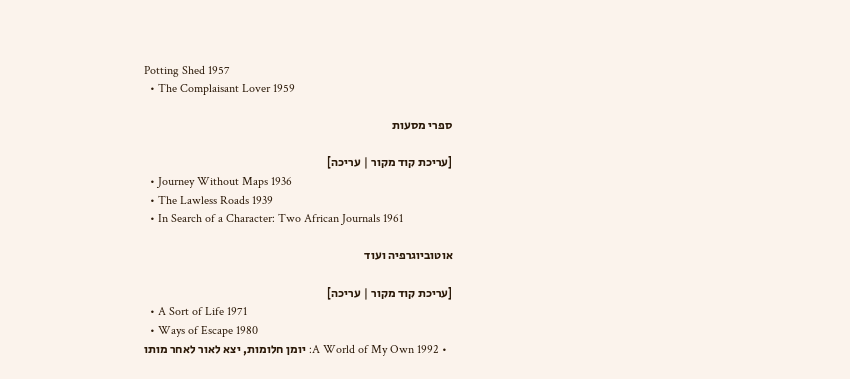Potting Shed 1957
  • The Complaisant Lover 1959

ספרי מסעות

[עריכת קוד מקור | עריכה]
  • Journey Without Maps 1936
  • The Lawless Roads 1939
  • In Search of a Character: Two African Journals 1961

אוטוביוגרפיה ועוד

[עריכת קוד מקור | עריכה]
  • A Sort of Life 1971
  • Ways of Escape 1980
  • A World of My Own 1992: יומן חלומות, יצא לאור לאחר מותו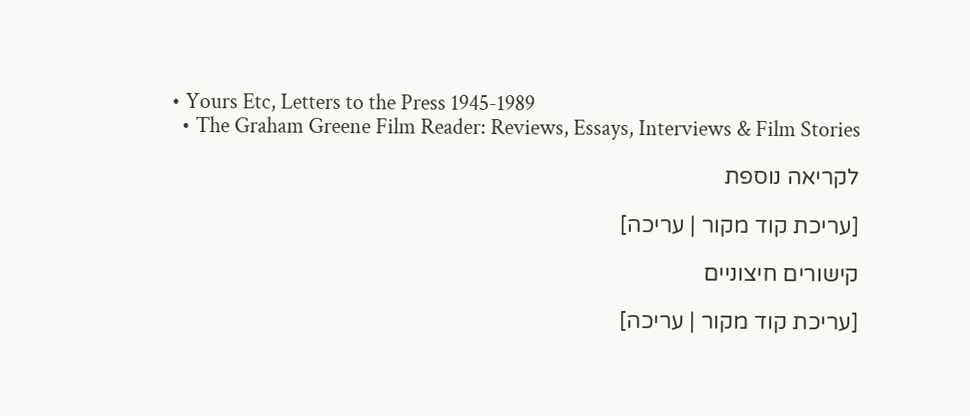• Yours Etc, Letters to the Press 1945-1989
  • The Graham Greene Film Reader: Reviews, Essays, Interviews & Film Stories

לקריאה נוספת

[עריכת קוד מקור | עריכה]

קישורים חיצוניים

[עריכת קוד מקור | עריכה]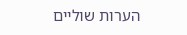הערות שוליים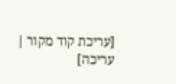[עריכת קוד מקור | עריכה]